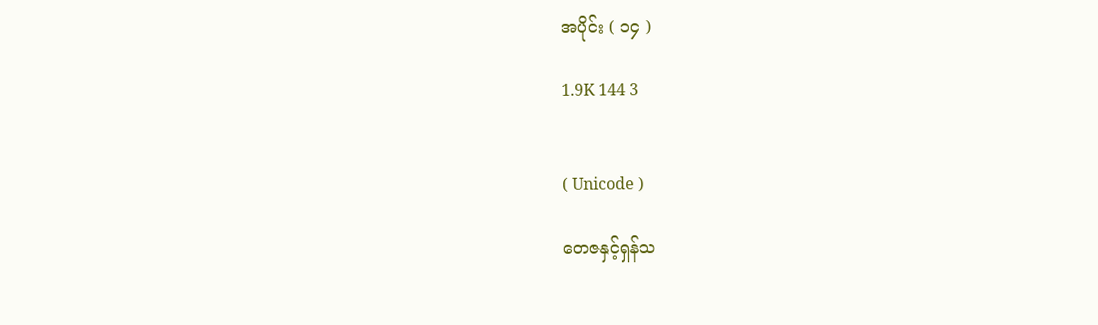အပိုင်း ( ၁၄ )

1.9K 144 3


( Unicode )

တေဇနှင့်ရှန်သ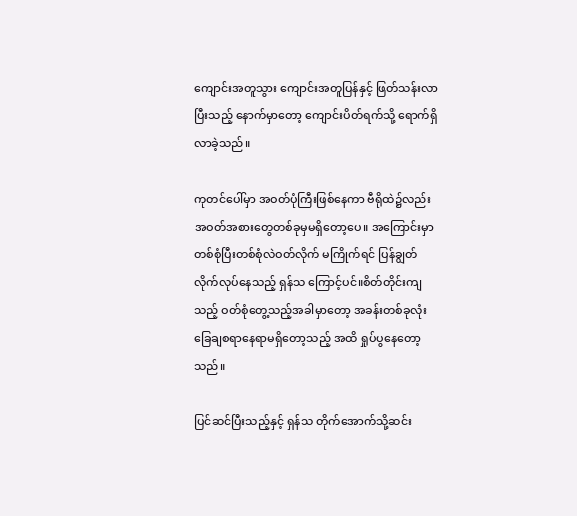ကျောင်းအတူသွား ကျောင်းအတူပြန်နှင့် ဖြတ်သန်းလာပြီးသည့် နောက်မှာတော့ ကျောင်းပိတ်ရက်သို့ ရောက်ရှိလာခဲ့သည်။

ကုတင်ပေါ်မှာ အဝတ်ပုံကြီးဖြစ်နေကာ ဗီရိုထဲ၌လည်း အဝတ်အစားတွေတစ်ခုမှမရှိတော့ပေ။ အကြောင်းမှာ တစ်စုံပြီးတစ်စုံလဲဝတ်လိုက် မကြိုက်ရင် ပြန်ချွတ်လိုက်လုပ်နေသည့် ရှန်သ ကြောင့်ပင်။စိတ်တိုင်းကျသည့် ဝတ်စုံတွေ့သည့်အခါမှာတော့ အခန်းတစ်ခုလုံး ခြေချစရာနေရာမရှိတော့သည့် အထိ ရှုပ်ပွနေတော့သည်။

ပြင်ဆင်ပြီးသည့်နှင့် ရှန်သ တိုက်အောက်သို့ဆင်း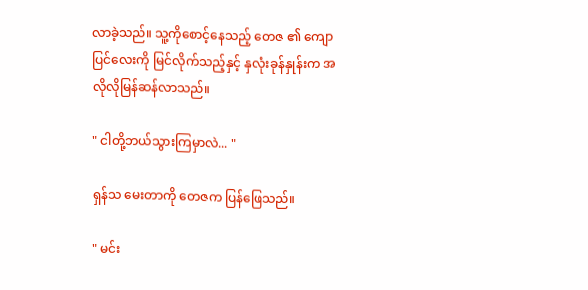လာခဲ့သည်။ သူ့ကိုစောင့်နေသည့် တေဇ ၏ ကျောပြင်လေးကို မြင်လိုက်သည့်နှင့် နှလုံးခုန်နှုန်းက အလိုလိုမြန်ဆန်လာသည်။

" ငါတို့ဘယ်သွားကြမှာလဲ... "

ရှန်သ မေးတာကို တေဇက ပြန်ဖြေသည်။

" မင်း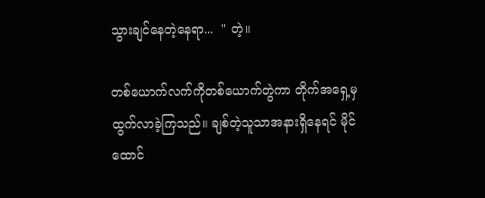သွားချင်နေတဲ့နေရာ...  " တဲ့။

တစ်ယောက်လက်ကိုတစ်ယောက်တွဲကာ တိုက်အရှေ့မှ ထွက်လာခဲ့ကြသည်။ ချစ်တဲ့သူသာအနားရှိနေရင် မိုင်ထောင်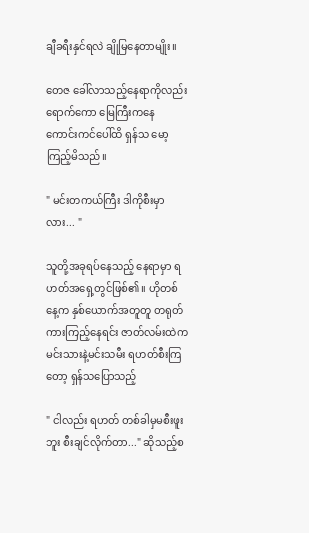ချီခရီးနှင်ရလဲ ချိုမြနေတာမျိုး။

တေဇ ခေါ်လာသည့်နေရာကိုလည်းရောက်ကော မြေကြီးကနေ ကောင်းကင်ပေါ်ထိ ရှန်သ မော့ကြည့်မိသည်။

" မင်းတကယ်ကြီး ဒါကိုစီးမှာလား... "

သူတို့အခုရပ်နေသည့် နေရာမှာ ရဟတ်အရှေ့တွင်ဖြစ်၏။ ဟိုတစ်နေ့က နှစ်ယောက်အတူတူ တရုတ်ကားကြည့်နေရင်း ဇာတ်လမ်းထဲက  မင်းသားနဲ့မင်းသမီး ရဟတ်စီးကြတော့ ရှန်သပြောသည့်

" ငါလည်း ရဟတ် တစ်ခါမှမစီးဖူးဘူး စီးချင်လိုက်တာ..." ဆိုသည့်စ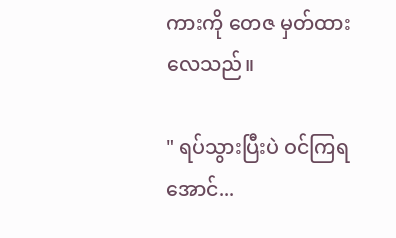ကားကို တေဇ မှတ်ထားလေသည်။

" ရပ်သွားပြီးပဲ ဝင်ကြရအောင်...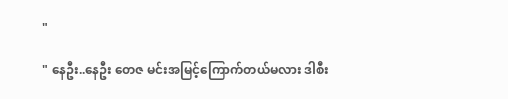"

" နေဦး..နေဦး တေဇ မင်းအမြင့်ကြောက်တယ်မလား ဒါစီး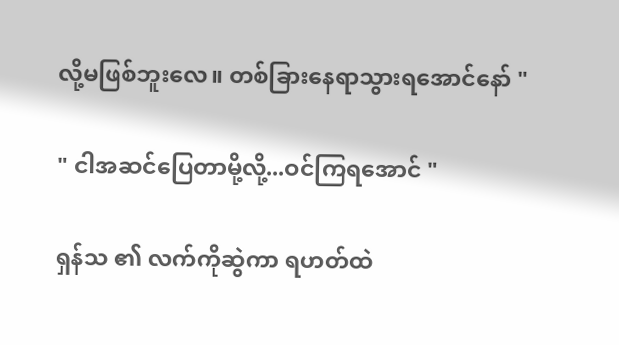လို့မဖြစ်ဘူးလေ။ တစ်ခြားနေရာသွားရအောင်နော် "

" ငါအဆင်ပြေတာမို့လို့...ဝင်ကြရအောင် "

ရှန်သ ၏ လက်ကိုဆွဲကာ ရဟတ်ထဲ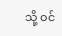သို့ ဝင်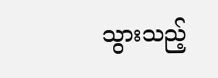သွားသည့်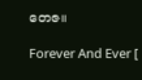တေဇ။

Forever And Ever [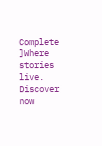Complete ]Where stories live. Discover now